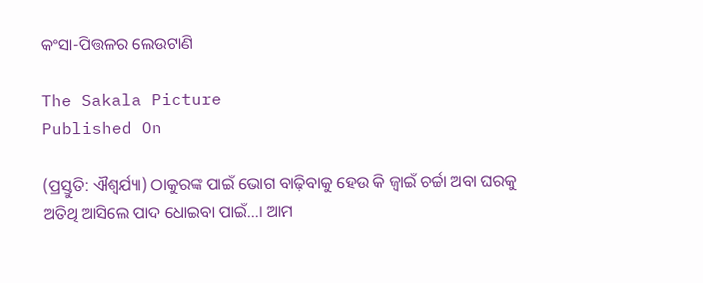କଂସା-ପିତ୍ତଳର ଲେଉଟାଣି

The Sakala Picture
Published On

(ପ୍ରସ୍ତୁତି: ଐଶ୍ୱର୍ଯ୍ୟା) ଠାକୁରଙ୍କ ପାଇଁ ଭୋଗ ବାଢ଼ିବାକୁ ହେଉ କି ଜ୍ୱାଇଁ ଚର୍ଚ୍ଚା ଅବା ଘରକୁ ଅତିଥି ଆସିଲେ ପାଦ ଧୋଇବା ପାଇଁ…। ଆମ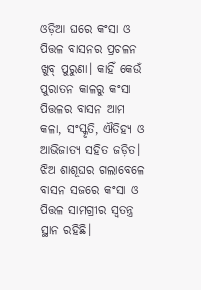ଓଡ଼ିଆ ଘରେ କଂସା ଓ ପିତ୍ତଳ ବାସନର ପ୍ରଚଳନ ଖୁବ୍‌‌ ପୁରୁଣା। କାହିଁ କେଉଁ ପୁରାତନ କାଳରୁ କଂସା ପିତ୍ତଳର ବାସନ ଆମ କଳା, ସଂସ୍କୃତି, ଐତିହ୍ୟ ଓ ଆଭିଜାତ୍ୟ ସହିତ ଜଡ଼ିତ। ଝିଅ ଶାଶୂଘର ଗଲାବେଳେ ବାସନ ସଜରେ କଂସା ଓ ପିତ୍ତଳ ସାମଗ୍ରୀର ସ୍ୱତନ୍ତ୍ର ସ୍ଥାନ ରହିଛି।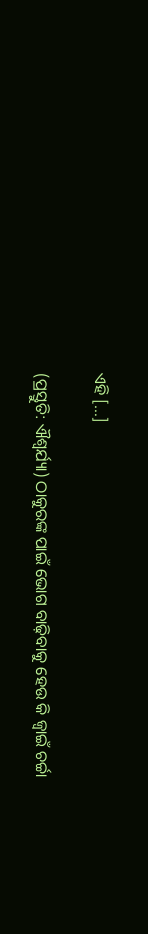ଏହି […]

(ପ୍ରସ୍ତୁତି: ଐଶ୍ୱର୍ଯ୍ୟା) ଠାକୁରଙ୍କ ପାଇଁ ଭୋଗ ବାଢ଼ିବାକୁ ହେଉ କି ଜ୍ୱାଇଁ ଚର୍ଚ୍ଚା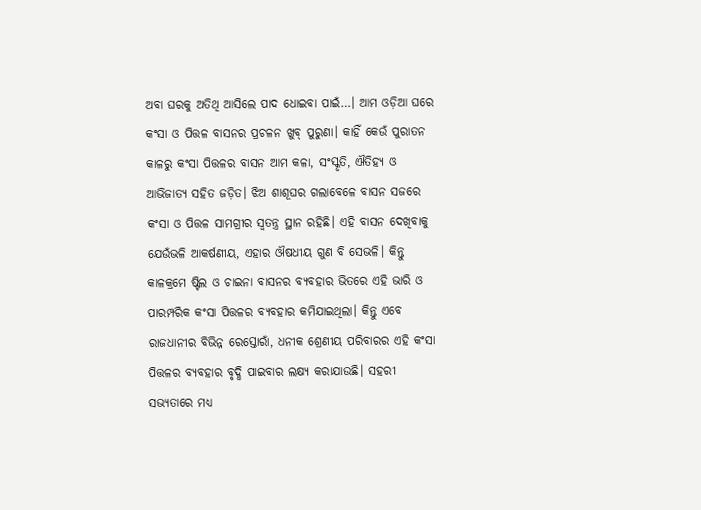ଅବା ଘରକୁ ଅତିଥି ଆସିଲେ ପାଦ ଧୋଇବା ପାଇଁ…। ଆମ ଓଡ଼ିଆ ଘରେ କଂସା ଓ ପିତ୍ତଳ ବାସନର ପ୍ରଚଳନ ଖୁବ୍‌‌ ପୁରୁଣା। କାହିଁ କେଉଁ ପୁରାତନ କାଳରୁ କଂସା ପିତ୍ତଳର ବାସନ ଆମ କଳା, ସଂସ୍କୃତି, ଐତିହ୍ୟ ଓ ଆଭିଜାତ୍ୟ ସହିତ ଜଡ଼ିତ। ଝିଅ ଶାଶୂଘର ଗଲାବେଳେ ବାସନ ସଜରେ କଂସା ଓ ପିତ୍ତଳ ସାମଗ୍ରୀର ସ୍ୱତନ୍ତ୍ର ସ୍ଥାନ ରହିଛି। ଏହି ବାସନ ଦେଖିବାକୁ ଯେଉଁଭଳି ଆକର୍ଷଣୀୟ, ଏହାର ଔଷଧୀୟ ଗୁଣ ବି ସେଭଳି। କିନ୍ତୁ କାଳକ୍ରମେ ଷ୍ଟିଲ ଓ ଚାଇନା ବାସନର ବ୍ୟବହାର ଭିତରେ ଏହି ଭାରି ଓ ପାରମ୍ପରିକ କଂସା ପିତ୍ତଳର ବ୍ୟବହାର କମିଯାଇଥିଲା। କିନ୍ତୁ ଏବେ ରାଜଧାନୀର ବିଭିନ୍ନ ରେସ୍ତୋରାଁ, ଧନୀକ ଶ୍ରେଣୀୟ ପରିବାରର ଏହି କଂସା ପିତ୍ତଳର ବ୍ୟବହାର ବୃଦ୍ଧି ପାଇବାର ଲକ୍ଷ୍ୟ କରାଯାଉଛି। ସହରୀ ସଭ୍ୟତାରେ ମଧ୍ୟ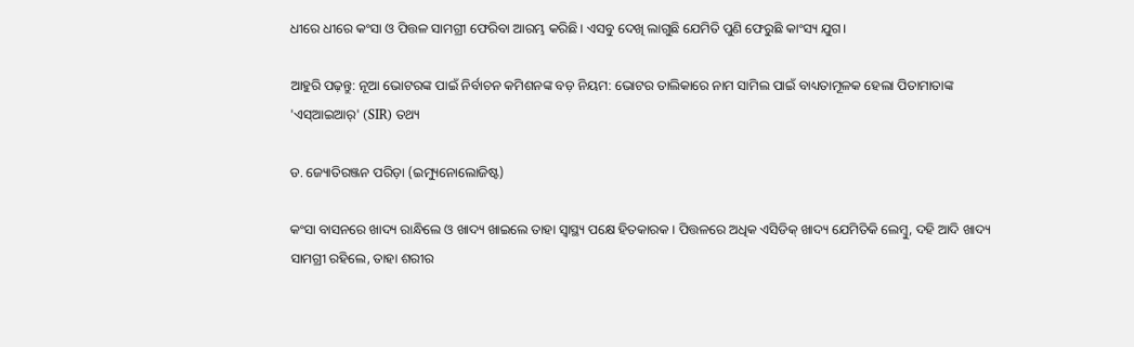ଧୀରେ ଧୀରେ କଂସା ଓ ପିତ୍ତଳ ସାମଗ୍ରୀ ଫେରିବା ଆରମ୍ଭ କରିଛି। ଏସବୁ ଦେଖି ଲାଗୁଛି ଯେମିତି ପୁଣି ଫେରୁଛି କାଂସ୍ୟ ଯୁଗ।

ଆହୁରି ପଢ଼ନ୍ତୁ: ନୂଆ ଭୋଟରଙ୍କ ପାଇଁ ନିର୍ବାଚନ କମିଶନଙ୍କ ବଡ଼ ନିୟମ: ଭୋଟର ତାଲିକାରେ ନାମ ସାମିଲ ପାଇଁ ବାଧ୍ୟତାମୂଳକ ହେଲା ପିତାମାତାଙ୍କ 'ଏସ୍‌ଆଇଆର୍' (SIR) ତଥ୍ୟ

ଡ. ଜ୍ୟୋତିରଞ୍ଜନ ପରିଡ଼ା (ଇମ୍ୟୁନୋଲୋଜିଷ୍ଟ)

କଂସା ବାସନରେ ଖାଦ୍ୟ ରାନ୍ଧିଲେ ଓ ଖାଦ୍ୟ ଖାଇଲେ ତାହା ସ୍ୱାସ୍ଥ୍ୟ ପକ୍ଷେ ହିତକାରକ। ପିତ୍ତଳରେ ଅଧିକ ଏସିଡିକ୍‌‌ ଖାଦ୍ୟ ଯେମିତିକି ଲେମ୍ବୁ, ଦହି ଆଦି ଖାଦ୍ୟ ସାମଗ୍ରୀ ରହିଲେ, ତାହା ଶରୀର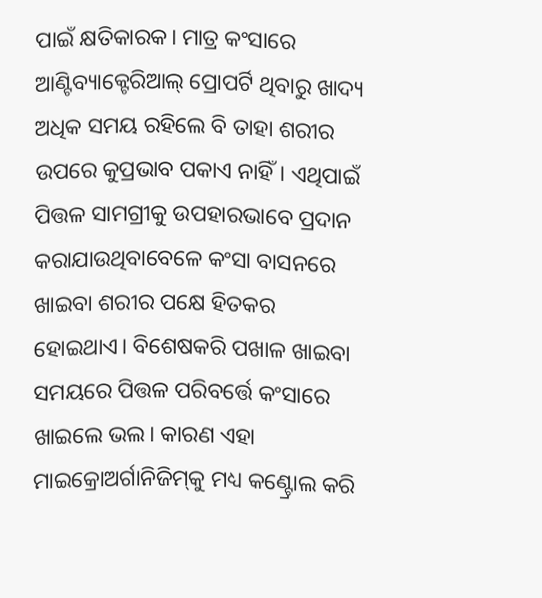ପାଇଁ କ୍ଷତିକାରକ। ମାତ୍ର କଂସାରେ ଆଣ୍ଟିବ୍ୟାକ୍ଟେରିଆଲ୍‌‌ ପ୍ରୋପର୍ଟି ଥିବାରୁ ଖାଦ୍ୟ ଅଧିକ ସମୟ ରହିଲେ ବି ତାହା ଶରୀର ଉପରେ କୁପ୍ରଭାବ ପକାଏ ନାହିଁ। ଏଥିପାଇଁ ପିତ୍ତଳ ସାମଗ୍ରୀକୁ ଉପହାରଭାବେ ପ୍ରଦାନ କରାଯାଉଥିବାବେଳେ କଂସା ବାସନରେ ଖାଇବା ଶରୀର ପକ୍ଷେ ହିତକର ହୋଇଥାଏ। ବିଶେଷକରି ପଖାଳ ଖାଇବା ସମୟରେ ପିତ୍ତଳ ପରିବର୍ତ୍ତେ କଂସାରେ ଖାଇଲେ ଭଲ। କାରଣ ଏହା ମାଇକ୍ରୋଅର୍ଗାନିଜିମ୍‌‌କୁ ମଧ୍ୟ କଣ୍ଟ୍ରୋଲ କରି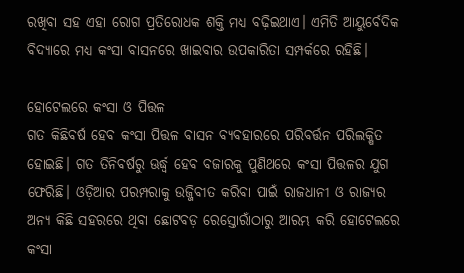ରଖିବା ସହ ଏହା ରୋଗ ପ୍ରତିରୋଧକ ଶକ୍ତି ମଧ୍ୟ ବଢ଼ିଇଥାଏ। ଏମିତି ଆୟୁର୍ବେଦିକ ବିଦ୍ୟାରେ ମଧ୍ୟ କଂସା ବାସନରେ ଖାଇବାର ଉପକାରିତା ସମ୍ପର୍କରେ ରହିଛି।

ହୋଟେଲରେ କଂସା ଓ ପିତ୍ତଳ
ଗତ କିଛିବର୍ଷ ହେବ କଂସା ପିତ୍ତଳ ବାସନ ବ୍ୟବହାରରେ ପରିବର୍ତ୍ତନ ପରିଲକ୍ଷିତ ହୋଇଛି। ଗତ ତିନିବର୍ଷରୁ ଊର୍ଦ୍ଧ୍ବ ହେବ ବଜାରକୁ ପୁଣିଥରେ କଂସା ପିତ୍ତଳର ଯୁଗ ଫେରିଛି। ଓଡ଼ିଆର ପରମ୍ପରାକୁ ଉଜ୍ଜିବୀତ କରିବା ପାଇଁ ରାଜଧାନୀ ଓ ରାଜ୍ୟର ଅନ୍ୟ କିଛି ସହରରେ ଥିବା ଛୋଟବଡ଼ ରେସ୍ତୋରାଁଠାରୁ ଆରମ୍ଭ କରି ହୋଟେଲରେ କଂସା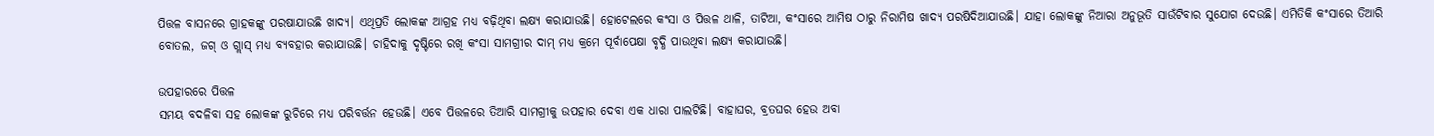ପିତ୍ତଳ ବାସନରେ ଗ୍ରାହକଙ୍କୁ ପରଷାଯାଉଛି ଖାଦ୍ୟ। ଏଥିପ୍ରତି ଲୋକଙ୍କ ଆଗ୍ରହ ମଧ୍ୟ ବଢ଼ିଥିବା ଲକ୍ଷ୍ୟ କରାଯାଉଛି। ହୋଟେଲରେ କଂସା ଓ ପିତ୍ତଳ ଥାଳି, ତାଟିଆ, କଂସାରେ ଆମିଷ ଠାରୁ ନିରାମିଷ ଖାଦ୍ୟ ପରଷିଦିଆଯାଉଛି। ଯାହା ଲୋକଙ୍କୁ ନିଆରା ଅନୁଭୂତି ସାଉଁଟିବାର ସୁଯୋଗ ଦେଉଛି। ଏମିତିକି କଂସାରେ ତିଆରି ବୋତଲ, ଜଗ୍‌‌ ଓ ଗ୍ଲାସ୍‌‌ ମଧ୍ୟ ବ୍ୟବହାର କରାଯାଉଛି। ଚାହିଦାକୁ ଦୃଷ୍ଟିରେ ରଖି କଂସା ସାମଗ୍ରୀର ଦାମ୍‌‌ ମଧ୍ୟ କ୍ରମେ ପୂର୍ବାପେକ୍ଷା ବୃଦ୍ଧି ପାଉଥିବା ଲକ୍ଷ୍ୟ କରାଯାଉଛି।

ଉପହାରରେ ପିତ୍ତଳ
ସମୟ ବଦଳିବା ସହ ଲୋକଙ୍କ ରୁଚିରେ ମଧ୍ୟ ପରିବର୍ତ୍ତନ ହେଉଛି। ଏବେ ପିତ୍ତଳରେ ତିଆରି ସାମଗ୍ରୀକୁ ଉପହାର ଦେବା ଏକ ଧାରା ପାଲଟିଛି। ବାହାଘର, ବ୍ରତଘର ହେଉ ଅବା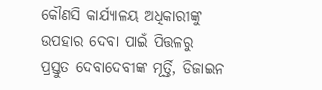କୌଣସି କାର୍ଯ୍ୟାଳୟ ଅଧିକାରୀଙ୍କୁ ଉପହାର ଦେବା ପାଇଁ ପିତ୍ତଳରୁ ପ୍ରସ୍ତୁତ ଦେବାଦେବୀଙ୍କ ମୂର୍ତ୍ତି, ଡିଜାଇନ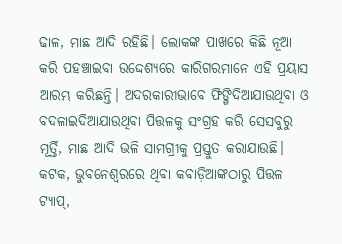ଢାଳ, ମାଛ ଆଦି ରହିଛି। ଲୋକଙ୍କ ପାଖରେ କିଛି ନୂଆ କରି ପହଞ୍ଚାଇବା ଉଦ୍ଦେଶ୍ୟରେ କାରିଗରମାନେ ଏହି ପ୍ରୟାସ ଆରମ୍ଭ କରିଛନ୍ତି। ଅଦରକାରୀଭାବେ ଫିଙ୍ଗିଦିଆଯାଉଥିବା ଓ ବଦଳାଇଦିଆଯାଉଥିବା ପିତ୍ତଳକୁ ସଂଗ୍ରହ କରି ସେସବୁରୁ ମୂର୍ତ୍ତି, ମାଛ ଆଦି ଭଳି ସାମଗ୍ରୀକୁ ପ୍ରସ୍ତୁତ କରାଯାଉଛି। କଟକ, ଭୁବନେଶ୍ୱରରେ ଥିବା କବାଡ଼ିଆଙ୍କଠାରୁ ପିତ୍ତଳ ଟ୍ୟାପ୍‌‌,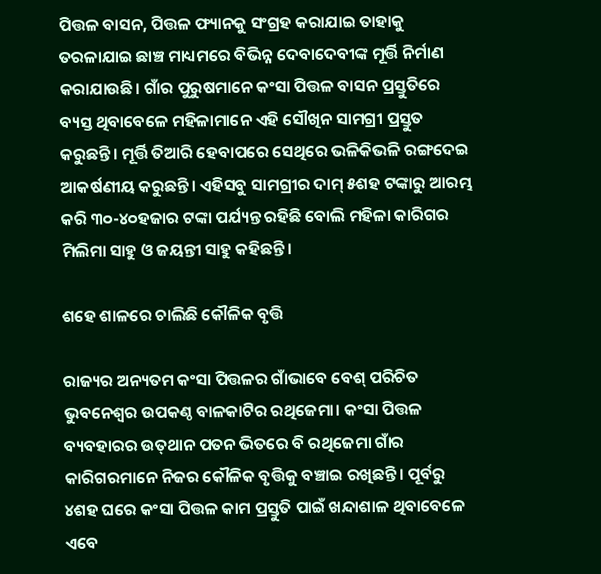ପିତ୍ତଳ ବାସନ, ପିତ୍ତଳ ଫ୍ୟାନକୁ ସଂଗ୍ରହ କରାଯାଇ ତାହାକୁ ତରଳାଯାଇ ଛାଞ୍ଚ ମାଧ୍ୟମରେ ବିଭିନ୍ନ ଦେବାଦେବୀଙ୍କ ମୂର୍ତ୍ତି ନିର୍ମାଣ କରାଯାଉଛି। ଗାଁର ପୁରୁଷମାନେ କଂସା ପିତ୍ତଳ ବାସନ ପ୍ରସ୍ତୁତିରେ ବ୍ୟସ୍ତ ଥିବାବେଳେ ମହିଳାମାନେ ଏହି ସୌଖିନ ସାମଗ୍ରୀ ପ୍ରସ୍ତୁତ କରୁଛନ୍ତି। ମୂର୍ତ୍ତି ତିଆରି ହେବାପରେ ସେଥିରେ ଭଳିକିଭଳି ରଙ୍ଗଦେଇ ଆକର୍ଷଣୀୟ କରୁଛନ୍ତି। ଏହିସବୁ ସାମଗ୍ରୀର ଦାମ୍‌‌ ୫ଶହ ଟଙ୍କାରୁ ଆରମ୍ଭ କରି ୩୦-୪୦ହଜାର ଟଙ୍କା ପର୍ଯ୍ୟନ୍ତ ରହିଛି ବୋଲି ମହିଳା କାରିଗର ମିଲିମା ସାହୁ ଓ ଜୟନ୍ତୀ ସାହୁ କହିଛନ୍ତି।

ଶହେ ଶାଳରେ ଚାଲିଛି କୌଳିକ ବୃତ୍ତି

ରାଜ୍ୟର ଅନ୍ୟତମ କଂସା ପିତ୍ତଳର ଗାଁଭାବେ ବେଶ୍‌‌ ପରିଚିତ ଭୁବନେଶ୍ୱର ଉପକଣ୍ଠ ବାଳକାଟିର ରଥିଜେମା। କଂସା ପିତ୍ତଳ ବ୍ୟବହାରର ଉତ୍‌‌ଥାନ ପତନ ଭିତରେ ବି ରଥିଜେମା ଗାଁର କାରିଗରମାନେ ନିଜର କୌଳିକ ବୃତ୍ତିକୁ ବଞ୍ଚାଇ ରଖିଛନ୍ତି। ପୂର୍ବରୁ ୪ଶହ ଘରେ କଂସା ପିତ୍ତଳ କାମ ପ୍ରସ୍ତୁତି ପାଇଁ ଖନ୍ଦାଶାଳ ଥିବାବେଳେ ଏବେ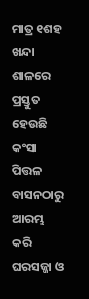ମାତ୍ର ୧ଶହ ଖନ୍ଦା ଶାଳରେ ପ୍ରସ୍ତୁତ ହେଉଛି କଂସା ପିତ୍ତଳ ବାସନଠାରୁ ଆରମ୍ଭ କରି ଘରସଜ୍ଜା ଓ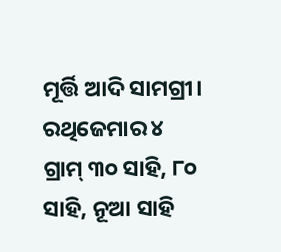ମୂର୍ତ୍ତି ଆଦି ସାମଗ୍ରୀ। ରଥିଜେମାର ୪ ଗ୍ରାମ୍‌‌ ୩୦ ସାହି, ୮୦ ସାହି, ନୂଆ ସାହି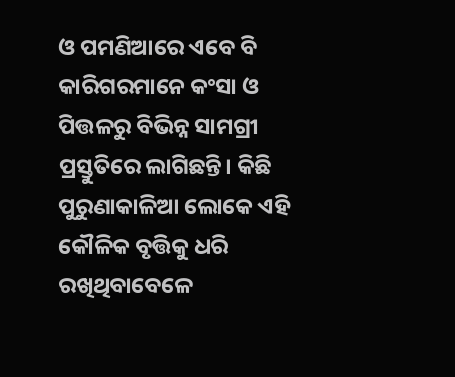ଓ ପମଣିଆରେ ଏବେ ବି କାରିଗରମାନେ କଂସା ଓ ପିତ୍ତଳରୁ ବିଭିନ୍ନ ସାମଗ୍ରୀ ପ୍ରସ୍ତୁତିରେ ଲାଗିଛନ୍ତି। କିଛି ପୁରୁଣାକାଳିଆ ଲୋକେ ଏହି କୌଳିକ ବୃତ୍ତିକୁ ଧରି ରଖିଥିବାବେଳେ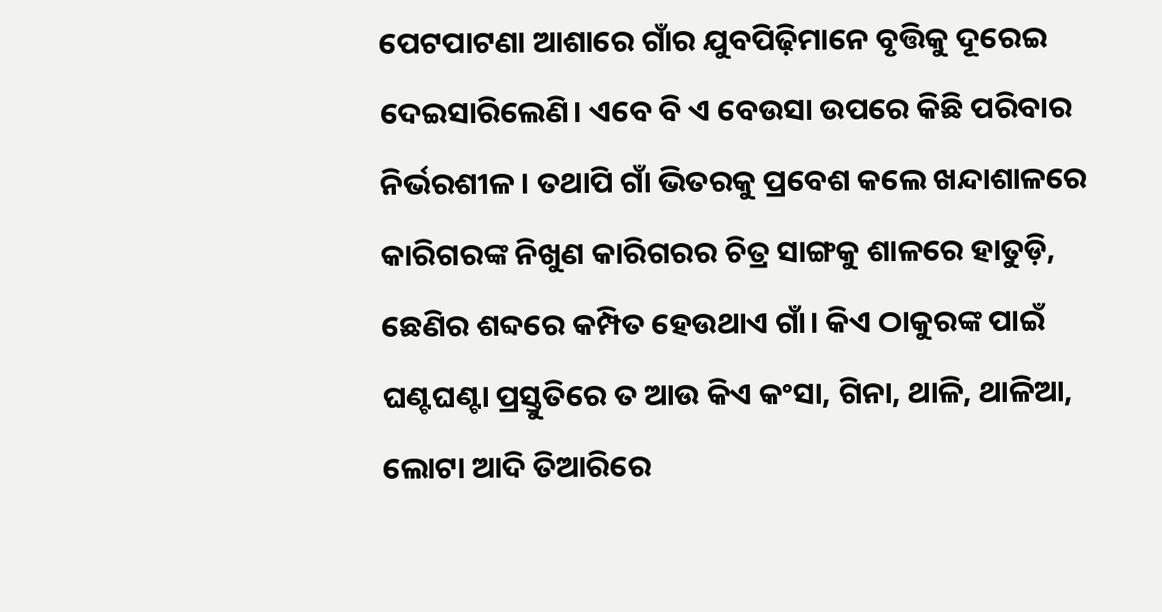ପେଟପାଟଣା ଆଶାରେ ଗାଁର ଯୁବପିଢ଼ିମାନେ ବୃତ୍ତିକୁ ଦୂରେଇ ଦେଇସାରିଲେଣି। ଏବେ ବି ଏ ବେଉସା ଉପରେ କିଛି ପରିବାର ନିର୍ଭରଶୀଳ। ତଥାପି ଗାଁ ଭିତରକୁ ପ୍ରବେଶ କଲେ ଖନ୍ଦାଶାଳରେ କାରିଗରଙ୍କ ନିଖୁଣ କାରିଗରର ଚିତ୍ର ସାଙ୍ଗକୁ ଶାଳରେ ହାତୁଡ଼ି, ଛେଣିର ଶବ୍ଦରେ କମ୍ପିତ ହେଉଥାଏ ଗାଁ। କିଏ ଠାକୁରଙ୍କ ପାଇଁ ଘଣ୍ଟଘଣ୍ଟା ପ୍ରସ୍ତୁତିରେ ତ ଆଉ କିଏ କଂସା, ଗିନା, ଥାଳି, ଥାଳିଆ, ଲୋଟା ଆଦି ତିଆରିରେ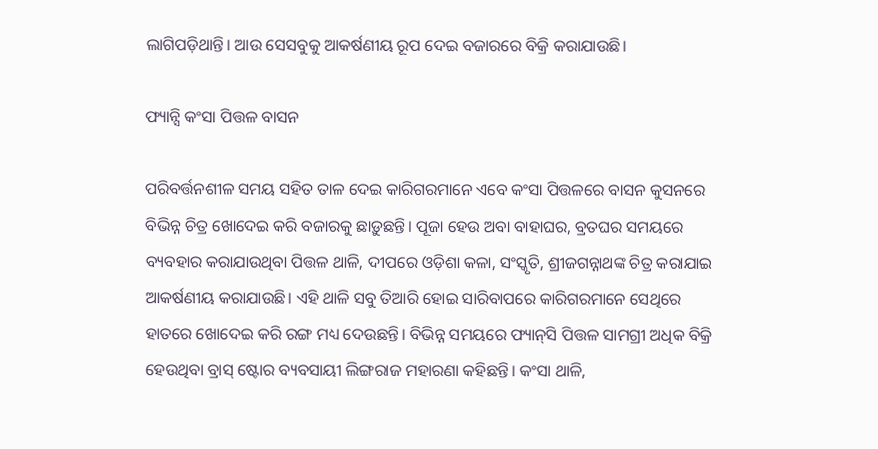ଲାଗିପଡ଼ିଥାନ୍ତି। ଆଉ ସେସବୁକୁ ଆକର୍ଷଣୀୟ ରୂପ ଦେଇ ବଜାରରେ ବିକ୍ରି କରାଯାଉଛି।

ଫ୍ୟାନ୍ସି କଂସା ପିତ୍ତଳ ବାସନ

ପରିବର୍ତ୍ତନଶୀଳ ସମୟ ସହିତ ତାଳ ଦେଇ କାରିଗରମାନେ ଏବେ କଂସା ପିତ୍ତଳରେ ବାସନ କୁସନରେ ବିଭିନ୍ନ ଚିତ୍ର ଖୋଦେଇ କରି ବଜାରକୁ ଛାଡ଼ୁଛନ୍ତି। ପୂଜା ହେଉ ଅବା ବାହାଘର, ବ୍ରତଘର ସମୟରେ ବ୍ୟବହାର କରାଯାଉଥିବା ପିତ୍ତଳ ଥାଳି, ଦୀପରେ ଓଡ଼ିଶା କଳା, ସଂସ୍କୃତି, ଶ୍ରୀଜଗନ୍ନାଥଙ୍କ ଚିତ୍ର କରାଯାଇ ଆକର୍ଷଣୀୟ କରାଯାଉଛି। ଏହି ଥାଳି ସବୁ ତିଆରି ହୋଇ ସାରିବାପରେ କାରିଗରମାନେ ସେଥିରେ ହାତରେ ଖୋଦେଇ କରି ରଙ୍ଗ ମଧ୍ୟ ଦେଉଛନ୍ତି। ବିଭିନ୍ନ ସମୟରେ ଫ୍ୟାନ୍‌‌ସି ପିତ୍ତଳ ସାମଗ୍ରୀ ଅଧିକ ବିକ୍ରି ହେଉଥିବା ବ୍ରାସ୍‌‌ ଷ୍ଟୋର ବ୍ୟବସାୟୀ ଲିଙ୍ଗରାଜ ମହାରଣା କହିଛନ୍ତି। କଂସା ଥାଳି,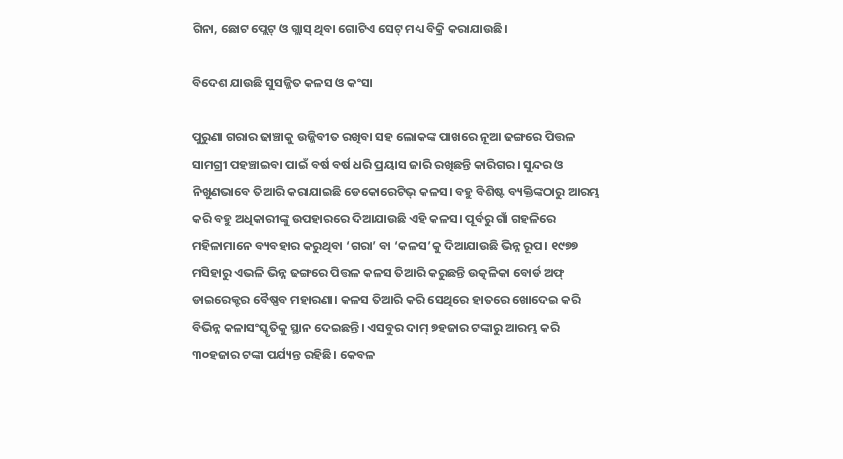ଗିନା, ଛୋଟ ପ୍ଲେଟ୍‌‌ ଓ ଗ୍ଲାସ୍‌‌ ଥିବା ଗୋଟିଏ ସେଟ୍‌‌ ମଧ୍ୟ ବିକ୍ରି କରାଯାଉଛି।

ବିଦେଶ ଯାଉଛି ସୁସଜ୍ଜିତ କଳସ ଓ କଂସା

ପୁରୁଣା ଗରାର ଢାଞ୍ଚାକୁ ଉଜ୍ଜିବୀତ ରଖିବା ସହ ଲୋକଙ୍କ ପାଖରେ ନୂଆ ଢଙ୍ଗରେ ପିତ୍ତଳ ସାମଗ୍ରୀ ପହଞ୍ଚାଇବା ପାଇଁ ବର୍ଷ ବର୍ଷ ଧରି ପ୍ରୟାସ ଜାରି ରଖିଛନ୍ତି କାରିଗର। ସୁନ୍ଦର ଓ ନିଖୁଣଭାବେ ତିଆରି କରାଯାଇଛି ଡେକୋରେଟିଭ୍‌‌ କଳସ। ବହୁ ବିଶିଷ୍ଟ ବ୍ୟକ୍ତିଙ୍କଠାରୁ ଆରମ୍ଭ କରି ବହୁ ଅଧିକାରୀଙ୍କୁ ଉପହାରରେ ଦିଆଯାଉଛି ଏହି କଳସ। ପୂର୍ବରୁ ଗାଁ ଗହଳିରେ ମହିଳାମାନେ ବ୍ୟବହାର କରୁଥିବା ‘ଗରା’ ବା ‘କଳସ’କୁ ଦିଆଯାଉଛି ଭିନ୍ନ ରୂପ। ୧୯୭୭ ମସିହାରୁ ଏଭଳି ଭିନ୍ନ ଢଙ୍ଗରେ ପିତ୍ତଳ କଳସ ତିଆରି କରୁଛନ୍ତି ଉତ୍କଳିକା ବୋର୍ଡ ଅଫ୍‌‌ ଡାଇରେକ୍ଟର ବୈଷ୍ଣବ ମହାରଣା। କଳସ ତିଆରି କରି ସେଥିରେ ହାତରେ ଖୋଦେଇ କରି ବିଭିନ୍ନ କଳାସଂସ୍କୃତିକୁ ସ୍ଥାନ ଦେଇଛନ୍ତି। ଏସବୁର ଦାମ୍‌‌ ୭ହଜାର ଟଙ୍କାରୁ ଆରମ୍ଭ କରି ୩୦ହଜାର ଟଙ୍କା ପର୍ଯ୍ୟନ୍ତ ରହିଛି। କେବଳ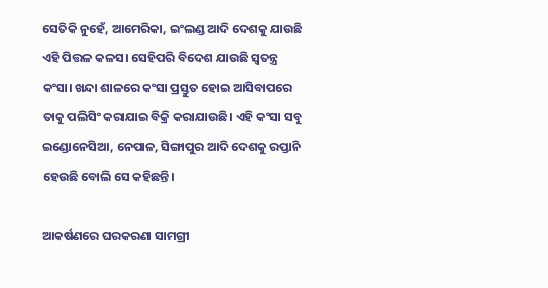ସେତିକି ନୁହେଁ, ଆମେରିକା, ଇଂଲଣ୍ଡ ଆଦି ଦେଶକୁ ଯାଉଛି ଏହି ପିତ୍ତଳ କଳସ। ସେହିପରି ବିଦେଶ ଯାଉଛି ସ୍ୱତନ୍ତ୍ର କଂସା। ଖନ୍ଦା ଶାଳରେ କଂସା ପ୍ରସ୍ତୁତ ହୋଇ ଆସିବାପରେ ତାକୁ ପଲିସିଂ କରାଯାଇ ବିକ୍ରି କରାଯାଉଛି। ଏହି କଂସା ସବୁ ଇଣ୍ଡୋନେସିଆ, ନେପାଳ, ସିଙ୍ଗାପୁର ଆଦି ଦେଶକୁ ରପ୍ତାନି ହେଉଛି ବୋଲି ସେ କହିଛନ୍ତି।

ଆକର୍ଷଣରେ ଘରକରଣା ସାମଗ୍ରୀ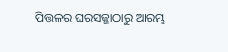ପିତ୍ତଳର ଘରସଜ୍ଜାଠାରୁ ଆରମ୍ଭ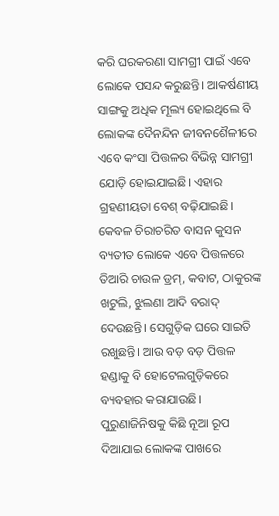କରି ଘରକରଣା ସାମଗ୍ରୀ ପାଇଁ ଏବେ ଲୋକେ ପସନ୍ଦ କରୁଛନ୍ତି। ଆକର୍ଷଣୀୟ ସାଙ୍ଗକୁ ଅଧିକ ମୂଲ୍ୟ ହୋଇଥିଲେ ବି ଲୋକଙ୍କ ଦୈନନ୍ଦିନ ଜୀବନଶୈଳୀରେ ଏବେ କଂସା ପିତ୍ତଳର ବିଭିନ୍ନ ସାମଗ୍ରୀ ଯୋଡ଼ି ହୋଇଯାଇଛି। ଏହାର ଗ୍ରହଣୀୟତା ବେଶ୍‌‌ ବଢ଼ିଯାଇଛି। କେବଳ ଚିରାଚରିତ ବାସନ କୁସନ ବ୍ୟତୀତ ଲୋକେ ଏବେ ପିତ୍ତଳରେ ତିଆରି ଚାଉଳ ଡ୍ରମ୍‌‌, କବାଟ, ଠାକୁରଙ୍କ ଖଟୁଲି, ଝୁଲଣା ଆଦି ବରାଦ୍‌‌ ଦେଉଛନ୍ତି। ସେଗୁଡ଼ିକ ଘରେ ସାଇତି ରଖୁଛନ୍ତି। ଆଉ ବଡ଼ ବଡ଼ ପିତ୍ତଳ ହଣ୍ଡାକୁ ବି ହୋଟେଲଗୁଡ଼ିକରେ ବ୍ୟବହାର କରାଯାଉଛି। ପୁରୁଣାଜିନିଷକୁ କିଛି ନୂଆ ରୂପ ଦିଆଯାଇ ଲୋକଙ୍କ ପାଖରେ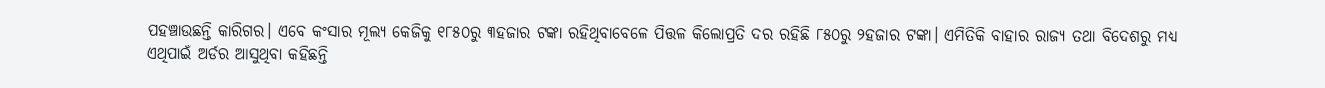ପହଞ୍ଚାଉଛନ୍ତି କାରିଗର। ଏବେ କଂସାର ମୂଲ୍ୟ କେଜିକୁ ୧୮୫୦ରୁ ୩ହଜାର ଟଙ୍କା ରହିଥିବାବେଳେ ପିତ୍ତଳ କିଲୋପ୍ରତି ଦର ରହିଛି ୮୫୦ରୁ ୨ହଜାର ଟଙ୍କା। ଏମିତିକି ବାହାର ରାଜ୍ୟ ତଥା ବିଦେଶରୁ ମଧ୍ୟ ଏଥିପାଇଁ ଅର୍ଡର ଆସୁଥିବା କହିଛନ୍ତି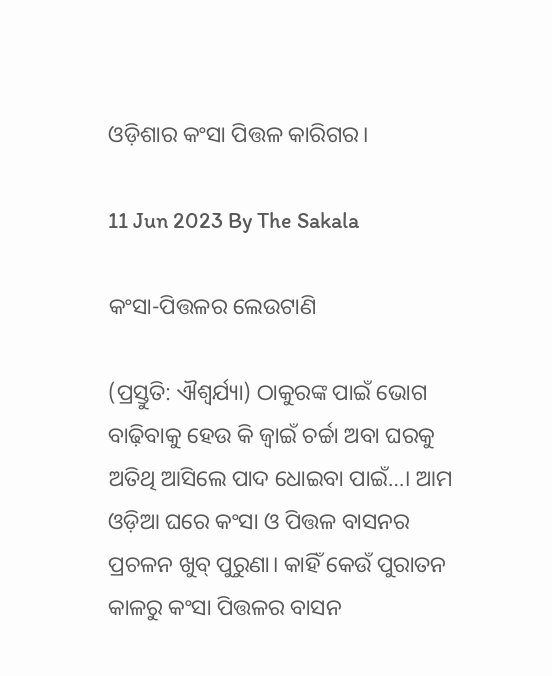ଓଡ଼ିଶାର କଂସା ପିତ୍ତଳ କାରିଗର।

11 Jun 2023 By The Sakala

କଂସା-ପିତ୍ତଳର ଲେଉଟାଣି

(ପ୍ରସ୍ତୁତି: ଐଶ୍ୱର୍ଯ୍ୟା) ଠାକୁରଙ୍କ ପାଇଁ ଭୋଗ ବାଢ଼ିବାକୁ ହେଉ କି ଜ୍ୱାଇଁ ଚର୍ଚ୍ଚା ଅବା ଘରକୁ ଅତିଥି ଆସିଲେ ପାଦ ଧୋଇବା ପାଇଁ…। ଆମ ଓଡ଼ିଆ ଘରେ କଂସା ଓ ପିତ୍ତଳ ବାସନର ପ୍ରଚଳନ ଖୁବ୍‌‌ ପୁରୁଣା। କାହିଁ କେଉଁ ପୁରାତନ କାଳରୁ କଂସା ପିତ୍ତଳର ବାସନ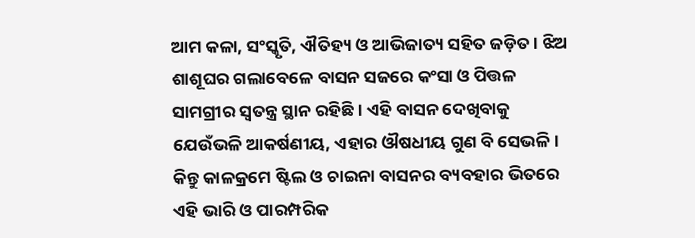ଆମ କଳା, ସଂସ୍କୃତି, ଐତିହ୍ୟ ଓ ଆଭିଜାତ୍ୟ ସହିତ ଜଡ଼ିତ। ଝିଅ ଶାଶୂଘର ଗଲାବେଳେ ବାସନ ସଜରେ କଂସା ଓ ପିତ୍ତଳ ସାମଗ୍ରୀର ସ୍ୱତନ୍ତ୍ର ସ୍ଥାନ ରହିଛି। ଏହି ବାସନ ଦେଖିବାକୁ ଯେଉଁଭଳି ଆକର୍ଷଣୀୟ, ଏହାର ଔଷଧୀୟ ଗୁଣ ବି ସେଭଳି। କିନ୍ତୁ କାଳକ୍ରମେ ଷ୍ଟିଲ ଓ ଚାଇନା ବାସନର ବ୍ୟବହାର ଭିତରେ ଏହି ଭାରି ଓ ପାରମ୍ପରିକ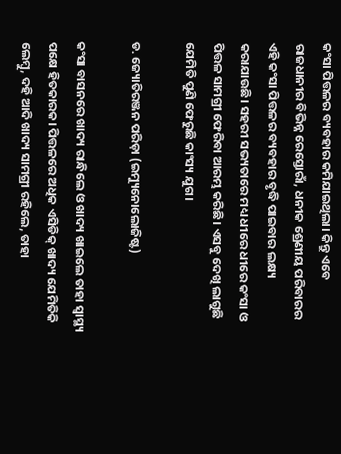କଂସା ପିତ୍ତଳର ବ୍ୟବହାର କମିଯାଇଥିଲା। କିନ୍ତୁ ଏବେ ରାଜଧାନୀର ବିଭିନ୍ନ ରେସ୍ତୋରାଁ, ଧନୀକ ଶ୍ରେଣୀୟ ପରିବାରର ଏହି କଂସା ପିତ୍ତଳର ବ୍ୟବହାର ବୃଦ୍ଧି ପାଇବାର ଲକ୍ଷ୍ୟ କରାଯାଉଛି। ସହରୀ ସଭ୍ୟତାରେ ମଧ୍ୟ ଧୀରେ ଧୀରେ କଂସା ଓ ପିତ୍ତଳ ସାମଗ୍ରୀ ଫେରିବା ଆରମ୍ଭ କରିଛି। ଏସବୁ ଦେଖି ଲାଗୁଛି ଯେମିତି ପୁଣି ଫେରୁଛି କାଂସ୍ୟ ଯୁଗ।

ଡ. ଜ୍ୟୋତିରଞ୍ଜନ ପରିଡ଼ା (ଇମ୍ୟୁନୋଲୋଜିଷ୍ଟ)

କଂସା ବାସନରେ ଖାଦ୍ୟ ରାନ୍ଧିଲେ ଓ ଖାଦ୍ୟ ଖାଇଲେ ତାହା ସ୍ୱାସ୍ଥ୍ୟ ପକ୍ଷେ ହିତକାରକ। ପିତ୍ତଳରେ ଅଧିକ ଏସିଡିକ୍‌‌ ଖାଦ୍ୟ ଯେମିତିକି ଲେମ୍ବୁ, ଦହି ଆଦି ଖାଦ୍ୟ ସାମଗ୍ରୀ ରହିଲେ, ତାହା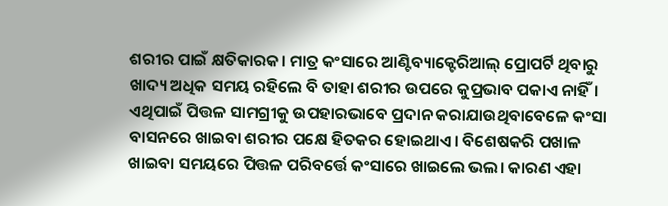ଶରୀର ପାଇଁ କ୍ଷତିକାରକ। ମାତ୍ର କଂସାରେ ଆଣ୍ଟିବ୍ୟାକ୍ଟେରିଆଲ୍‌‌ ପ୍ରୋପର୍ଟି ଥିବାରୁ ଖାଦ୍ୟ ଅଧିକ ସମୟ ରହିଲେ ବି ତାହା ଶରୀର ଉପରେ କୁପ୍ରଭାବ ପକାଏ ନାହିଁ। ଏଥିପାଇଁ ପିତ୍ତଳ ସାମଗ୍ରୀକୁ ଉପହାରଭାବେ ପ୍ରଦାନ କରାଯାଉଥିବାବେଳେ କଂସା ବାସନରେ ଖାଇବା ଶରୀର ପକ୍ଷେ ହିତକର ହୋଇଥାଏ। ବିଶେଷକରି ପଖାଳ ଖାଇବା ସମୟରେ ପିତ୍ତଳ ପରିବର୍ତ୍ତେ କଂସାରେ ଖାଇଲେ ଭଲ। କାରଣ ଏହା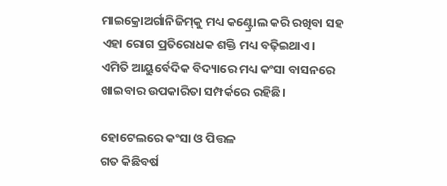ମାଇକ୍ରୋଅର୍ଗାନିଜିମ୍‌‌କୁ ମଧ୍ୟ କଣ୍ଟ୍ରୋଲ କରି ରଖିବା ସହ ଏହା ରୋଗ ପ୍ରତିରୋଧକ ଶକ୍ତି ମଧ୍ୟ ବଢ଼ିଇଥାଏ। ଏମିତି ଆୟୁର୍ବେଦିକ ବିଦ୍ୟାରେ ମଧ୍ୟ କଂସା ବାସନରେ ଖାଇବାର ଉପକାରିତା ସମ୍ପର୍କରେ ରହିଛି।

ହୋଟେଲରେ କଂସା ଓ ପିତ୍ତଳ
ଗତ କିଛିବର୍ଷ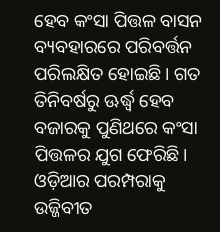ହେବ କଂସା ପିତ୍ତଳ ବାସନ ବ୍ୟବହାରରେ ପରିବର୍ତ୍ତନ ପରିଲକ୍ଷିତ ହୋଇଛି। ଗତ ତିନିବର୍ଷରୁ ଊର୍ଦ୍ଧ୍ବ ହେବ ବଜାରକୁ ପୁଣିଥରେ କଂସା ପିତ୍ତଳର ଯୁଗ ଫେରିଛି। ଓଡ଼ିଆର ପରମ୍ପରାକୁ ଉଜ୍ଜିବୀତ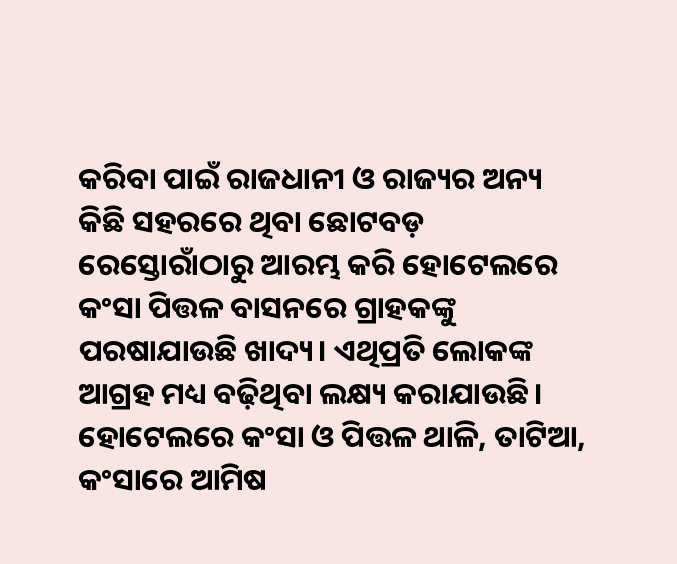କରିବା ପାଇଁ ରାଜଧାନୀ ଓ ରାଜ୍ୟର ଅନ୍ୟ କିଛି ସହରରେ ଥିବା ଛୋଟବଡ଼ ରେସ୍ତୋରାଁଠାରୁ ଆରମ୍ଭ କରି ହୋଟେଲରେ କଂସା ପିତ୍ତଳ ବାସନରେ ଗ୍ରାହକଙ୍କୁ ପରଷାଯାଉଛି ଖାଦ୍ୟ। ଏଥିପ୍ରତି ଲୋକଙ୍କ ଆଗ୍ରହ ମଧ୍ୟ ବଢ଼ିଥିବା ଲକ୍ଷ୍ୟ କରାଯାଉଛି। ହୋଟେଲରେ କଂସା ଓ ପିତ୍ତଳ ଥାଳି, ତାଟିଆ, କଂସାରେ ଆମିଷ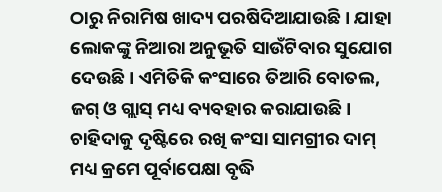ଠାରୁ ନିରାମିଷ ଖାଦ୍ୟ ପରଷିଦିଆଯାଉଛି। ଯାହା ଲୋକଙ୍କୁ ନିଆରା ଅନୁଭୂତି ସାଉଁଟିବାର ସୁଯୋଗ ଦେଉଛି। ଏମିତିକି କଂସାରେ ତିଆରି ବୋତଲ, ଜଗ୍‌‌ ଓ ଗ୍ଲାସ୍‌‌ ମଧ୍ୟ ବ୍ୟବହାର କରାଯାଉଛି। ଚାହିଦାକୁ ଦୃଷ୍ଟିରେ ରଖି କଂସା ସାମଗ୍ରୀର ଦାମ୍‌‌ ମଧ୍ୟ କ୍ରମେ ପୂର୍ବାପେକ୍ଷା ବୃଦ୍ଧି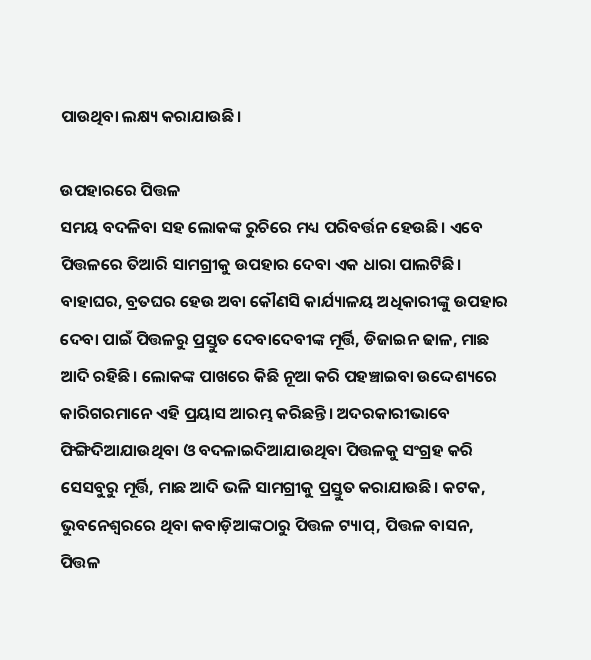ପାଉଥିବା ଲକ୍ଷ୍ୟ କରାଯାଉଛି।

ଉପହାରରେ ପିତ୍ତଳ
ସମୟ ବଦଳିବା ସହ ଲୋକଙ୍କ ରୁଚିରେ ମଧ୍ୟ ପରିବର୍ତ୍ତନ ହେଉଛି। ଏବେ ପିତ୍ତଳରେ ତିଆରି ସାମଗ୍ରୀକୁ ଉପହାର ଦେବା ଏକ ଧାରା ପାଲଟିଛି। ବାହାଘର, ବ୍ରତଘର ହେଉ ଅବା କୌଣସି କାର୍ଯ୍ୟାଳୟ ଅଧିକାରୀଙ୍କୁ ଉପହାର ଦେବା ପାଇଁ ପିତ୍ତଳରୁ ପ୍ରସ୍ତୁତ ଦେବାଦେବୀଙ୍କ ମୂର୍ତ୍ତି, ଡିଜାଇନ ଢାଳ, ମାଛ ଆଦି ରହିଛି। ଲୋକଙ୍କ ପାଖରେ କିଛି ନୂଆ କରି ପହଞ୍ଚାଇବା ଉଦ୍ଦେଶ୍ୟରେ କାରିଗରମାନେ ଏହି ପ୍ରୟାସ ଆରମ୍ଭ କରିଛନ୍ତି। ଅଦରକାରୀଭାବେ ଫିଙ୍ଗିଦିଆଯାଉଥିବା ଓ ବଦଳାଇଦିଆଯାଉଥିବା ପିତ୍ତଳକୁ ସଂଗ୍ରହ କରି ସେସବୁରୁ ମୂର୍ତ୍ତି, ମାଛ ଆଦି ଭଳି ସାମଗ୍ରୀକୁ ପ୍ରସ୍ତୁତ କରାଯାଉଛି। କଟକ, ଭୁବନେଶ୍ୱରରେ ଥିବା କବାଡ଼ିଆଙ୍କଠାରୁ ପିତ୍ତଳ ଟ୍ୟାପ୍‌‌, ପିତ୍ତଳ ବାସନ, ପିତ୍ତଳ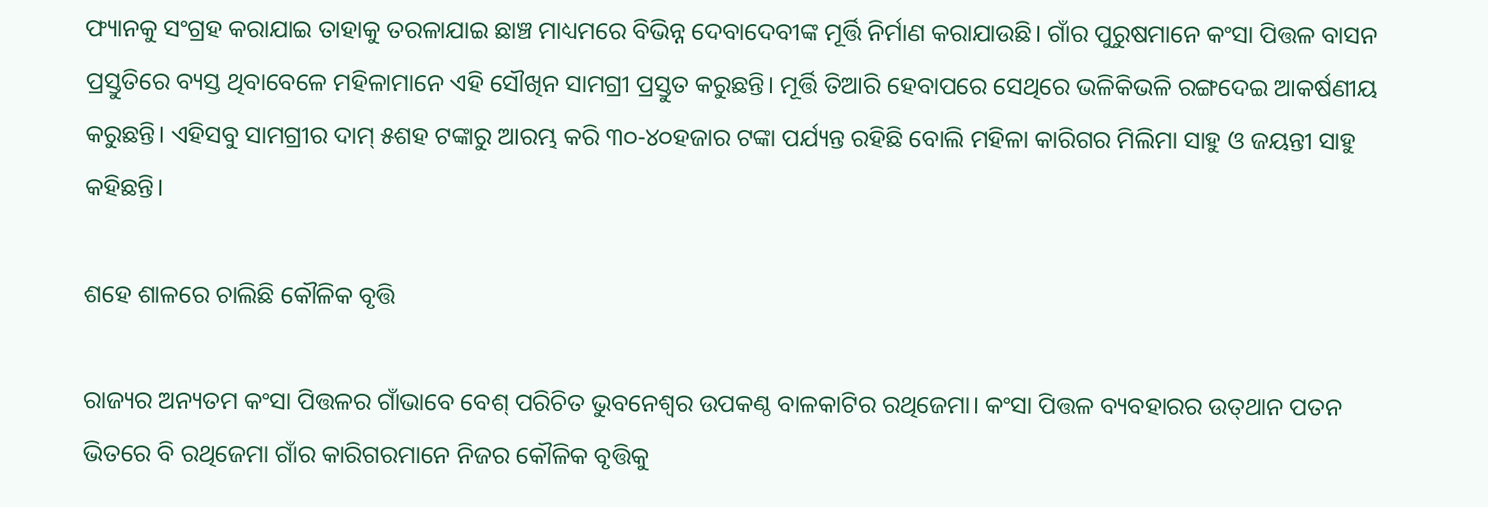ଫ୍ୟାନକୁ ସଂଗ୍ରହ କରାଯାଇ ତାହାକୁ ତରଳାଯାଇ ଛାଞ୍ଚ ମାଧ୍ୟମରେ ବିଭିନ୍ନ ଦେବାଦେବୀଙ୍କ ମୂର୍ତ୍ତି ନିର୍ମାଣ କରାଯାଉଛି। ଗାଁର ପୁରୁଷମାନେ କଂସା ପିତ୍ତଳ ବାସନ ପ୍ରସ୍ତୁତିରେ ବ୍ୟସ୍ତ ଥିବାବେଳେ ମହିଳାମାନେ ଏହି ସୌଖିନ ସାମଗ୍ରୀ ପ୍ରସ୍ତୁତ କରୁଛନ୍ତି। ମୂର୍ତ୍ତି ତିଆରି ହେବାପରେ ସେଥିରେ ଭଳିକିଭଳି ରଙ୍ଗଦେଇ ଆକର୍ଷଣୀୟ କରୁଛନ୍ତି। ଏହିସବୁ ସାମଗ୍ରୀର ଦାମ୍‌‌ ୫ଶହ ଟଙ୍କାରୁ ଆରମ୍ଭ କରି ୩୦-୪୦ହଜାର ଟଙ୍କା ପର୍ଯ୍ୟନ୍ତ ରହିଛି ବୋଲି ମହିଳା କାରିଗର ମିଲିମା ସାହୁ ଓ ଜୟନ୍ତୀ ସାହୁ କହିଛନ୍ତି।

ଶହେ ଶାଳରେ ଚାଲିଛି କୌଳିକ ବୃତ୍ତି

ରାଜ୍ୟର ଅନ୍ୟତମ କଂସା ପିତ୍ତଳର ଗାଁଭାବେ ବେଶ୍‌‌ ପରିଚିତ ଭୁବନେଶ୍ୱର ଉପକଣ୍ଠ ବାଳକାଟିର ରଥିଜେମା। କଂସା ପିତ୍ତଳ ବ୍ୟବହାରର ଉତ୍‌‌ଥାନ ପତନ ଭିତରେ ବି ରଥିଜେମା ଗାଁର କାରିଗରମାନେ ନିଜର କୌଳିକ ବୃତ୍ତିକୁ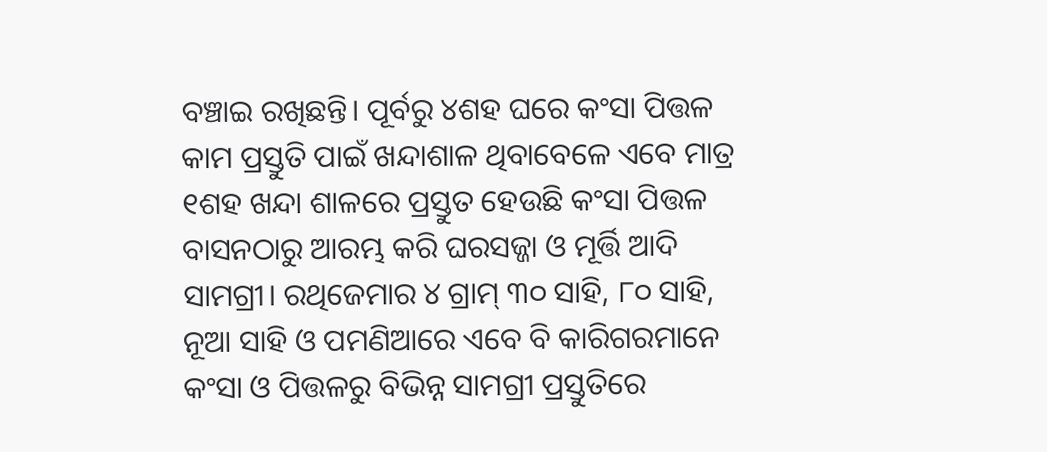ବଞ୍ଚାଇ ରଖିଛନ୍ତି। ପୂର୍ବରୁ ୪ଶହ ଘରେ କଂସା ପିତ୍ତଳ କାମ ପ୍ରସ୍ତୁତି ପାଇଁ ଖନ୍ଦାଶାଳ ଥିବାବେଳେ ଏବେ ମାତ୍ର ୧ଶହ ଖନ୍ଦା ଶାଳରେ ପ୍ରସ୍ତୁତ ହେଉଛି କଂସା ପିତ୍ତଳ ବାସନଠାରୁ ଆରମ୍ଭ କରି ଘରସଜ୍ଜା ଓ ମୂର୍ତ୍ତି ଆଦି ସାମଗ୍ରୀ। ରଥିଜେମାର ୪ ଗ୍ରାମ୍‌‌ ୩୦ ସାହି, ୮୦ ସାହି, ନୂଆ ସାହି ଓ ପମଣିଆରେ ଏବେ ବି କାରିଗରମାନେ କଂସା ଓ ପିତ୍ତଳରୁ ବିଭିନ୍ନ ସାମଗ୍ରୀ ପ୍ରସ୍ତୁତିରେ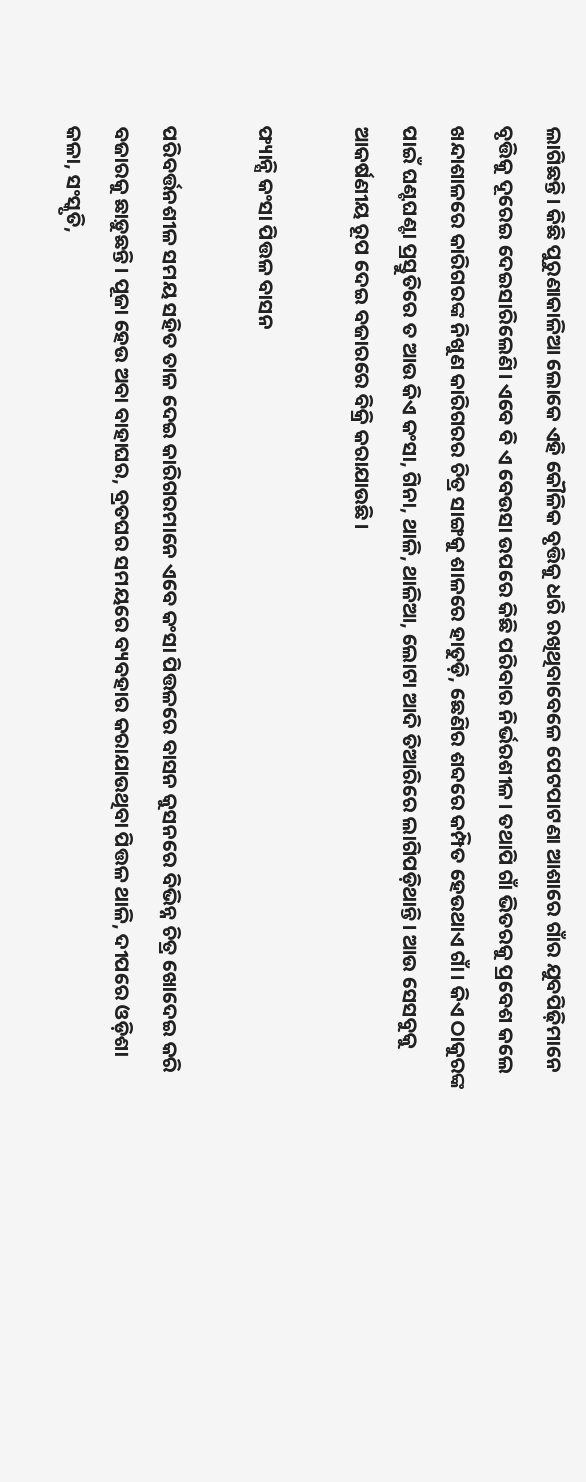ଲାଗିଛନ୍ତି। କିଛି ପୁରୁଣାକାଳିଆ ଲୋକେ ଏହି କୌଳିକ ବୃତ୍ତିକୁ ଧରି ରଖିଥିବାବେଳେ ପେଟପାଟଣା ଆଶାରେ ଗାଁର ଯୁବପିଢ଼ିମାନେ ବୃତ୍ତିକୁ ଦୂରେଇ ଦେଇସାରିଲେଣି। ଏବେ ବି ଏ ବେଉସା ଉପରେ କିଛି ପରିବାର ନିର୍ଭରଶୀଳ। ତଥାପି ଗାଁ ଭିତରକୁ ପ୍ରବେଶ କଲେ ଖନ୍ଦାଶାଳରେ କାରିଗରଙ୍କ ନିଖୁଣ କାରିଗରର ଚିତ୍ର ସାଙ୍ଗକୁ ଶାଳରେ ହାତୁଡ଼ି, ଛେଣିର ଶବ୍ଦରେ କମ୍ପିତ ହେଉଥାଏ ଗାଁ। କିଏ ଠାକୁରଙ୍କ ପାଇଁ ଘଣ୍ଟଘଣ୍ଟା ପ୍ରସ୍ତୁତିରେ ତ ଆଉ କିଏ କଂସା, ଗିନା, ଥାଳି, ଥାଳିଆ, ଲୋଟା ଆଦି ତିଆରିରେ ଲାଗିପଡ଼ିଥାନ୍ତି। ଆଉ ସେସବୁକୁ ଆକର୍ଷଣୀୟ ରୂପ ଦେଇ ବଜାରରେ ବିକ୍ରି କରାଯାଉଛି।

ଫ୍ୟାନ୍ସି କଂସା ପିତ୍ତଳ ବାସନ

ପରିବର୍ତ୍ତନଶୀଳ ସମୟ ସହିତ ତାଳ ଦେଇ କାରିଗରମାନେ ଏବେ କଂସା ପିତ୍ତଳରେ ବାସନ କୁସନରେ ବିଭିନ୍ନ ଚିତ୍ର ଖୋଦେଇ କରି ବଜାରକୁ ଛାଡ଼ୁଛନ୍ତି। ପୂଜା ହେଉ ଅବା ବାହାଘର, ବ୍ରତଘର ସମୟରେ ବ୍ୟବହାର କରାଯାଉଥିବା ପିତ୍ତଳ ଥାଳି, ଦୀପରେ ଓଡ଼ିଶା କଳା, ସଂସ୍କୃତି,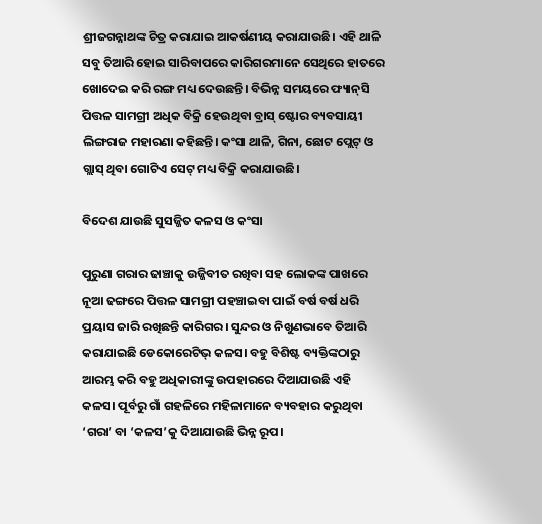ଶ୍ରୀଜଗନ୍ନାଥଙ୍କ ଚିତ୍ର କରାଯାଇ ଆକର୍ଷଣୀୟ କରାଯାଉଛି। ଏହି ଥାଳି ସବୁ ତିଆରି ହୋଇ ସାରିବାପରେ କାରିଗରମାନେ ସେଥିରେ ହାତରେ ଖୋଦେଇ କରି ରଙ୍ଗ ମଧ୍ୟ ଦେଉଛନ୍ତି। ବିଭିନ୍ନ ସମୟରେ ଫ୍ୟାନ୍‌‌ସି ପିତ୍ତଳ ସାମଗ୍ରୀ ଅଧିକ ବିକ୍ରି ହେଉଥିବା ବ୍ରାସ୍‌‌ ଷ୍ଟୋର ବ୍ୟବସାୟୀ ଲିଙ୍ଗରାଜ ମହାରଣା କହିଛନ୍ତି। କଂସା ଥାଳି, ଗିନା, ଛୋଟ ପ୍ଲେଟ୍‌‌ ଓ ଗ୍ଲାସ୍‌‌ ଥିବା ଗୋଟିଏ ସେଟ୍‌‌ ମଧ୍ୟ ବିକ୍ରି କରାଯାଉଛି।

ବିଦେଶ ଯାଉଛି ସୁସଜ୍ଜିତ କଳସ ଓ କଂସା

ପୁରୁଣା ଗରାର ଢାଞ୍ଚାକୁ ଉଜ୍ଜିବୀତ ରଖିବା ସହ ଲୋକଙ୍କ ପାଖରେ ନୂଆ ଢଙ୍ଗରେ ପିତ୍ତଳ ସାମଗ୍ରୀ ପହଞ୍ଚାଇବା ପାଇଁ ବର୍ଷ ବର୍ଷ ଧରି ପ୍ରୟାସ ଜାରି ରଖିଛନ୍ତି କାରିଗର। ସୁନ୍ଦର ଓ ନିଖୁଣଭାବେ ତିଆରି କରାଯାଇଛି ଡେକୋରେଟିଭ୍‌‌ କଳସ। ବହୁ ବିଶିଷ୍ଟ ବ୍ୟକ୍ତିଙ୍କଠାରୁ ଆରମ୍ଭ କରି ବହୁ ଅଧିକାରୀଙ୍କୁ ଉପହାରରେ ଦିଆଯାଉଛି ଏହି କଳସ। ପୂର୍ବରୁ ଗାଁ ଗହଳିରେ ମହିଳାମାନେ ବ୍ୟବହାର କରୁଥିବା ‘ଗରା’ ବା ‘କଳସ’କୁ ଦିଆଯାଉଛି ଭିନ୍ନ ରୂପ।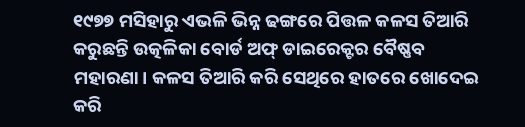୧୯୭୭ ମସିହାରୁ ଏଭଳି ଭିନ୍ନ ଢଙ୍ଗରେ ପିତ୍ତଳ କଳସ ତିଆରି କରୁଛନ୍ତି ଉତ୍କଳିକା ବୋର୍ଡ ଅଫ୍‌‌ ଡାଇରେକ୍ଟର ବୈଷ୍ଣବ ମହାରଣା। କଳସ ତିଆରି କରି ସେଥିରେ ହାତରେ ଖୋଦେଇ କରି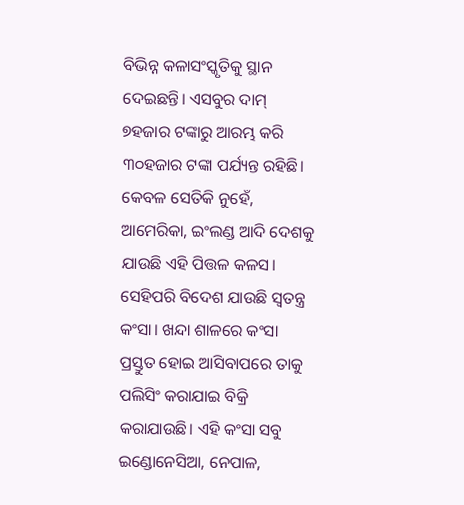ବିଭିନ୍ନ କଳାସଂସ୍କୃତିକୁ ସ୍ଥାନ ଦେଇଛନ୍ତି। ଏସବୁର ଦାମ୍‌‌ ୭ହଜାର ଟଙ୍କାରୁ ଆରମ୍ଭ କରି ୩୦ହଜାର ଟଙ୍କା ପର୍ଯ୍ୟନ୍ତ ରହିଛି। କେବଳ ସେତିକି ନୁହେଁ, ଆମେରିକା, ଇଂଲଣ୍ଡ ଆଦି ଦେଶକୁ ଯାଉଛି ଏହି ପିତ୍ତଳ କଳସ। ସେହିପରି ବିଦେଶ ଯାଉଛି ସ୍ୱତନ୍ତ୍ର କଂସା। ଖନ୍ଦା ଶାଳରେ କଂସା ପ୍ରସ୍ତୁତ ହୋଇ ଆସିବାପରେ ତାକୁ ପଲିସିଂ କରାଯାଇ ବିକ୍ରି କରାଯାଉଛି। ଏହି କଂସା ସବୁ ଇଣ୍ଡୋନେସିଆ, ନେପାଳ,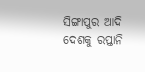ସିଙ୍ଗାପୁର ଆଦି ଦେଶକୁ ରପ୍ତାନି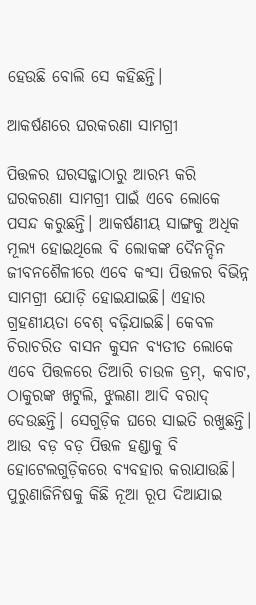ହେଉଛି ବୋଲି ସେ କହିଛନ୍ତି।

ଆକର୍ଷଣରେ ଘରକରଣା ସାମଗ୍ରୀ

ପିତ୍ତଳର ଘରସଜ୍ଜାଠାରୁ ଆରମ୍ଭ କରି ଘରକରଣା ସାମଗ୍ରୀ ପାଇଁ ଏବେ ଲୋକେ ପସନ୍ଦ କରୁଛନ୍ତି। ଆକର୍ଷଣୀୟ ସାଙ୍ଗକୁ ଅଧିକ ମୂଲ୍ୟ ହୋଇଥିଲେ ବି ଲୋକଙ୍କ ଦୈନନ୍ଦିନ ଜୀବନଶୈଳୀରେ ଏବେ କଂସା ପିତ୍ତଳର ବିଭିନ୍ନ ସାମଗ୍ରୀ ଯୋଡ଼ି ହୋଇଯାଇଛି। ଏହାର ଗ୍ରହଣୀୟତା ବେଶ୍‌‌ ବଢ଼ିଯାଇଛି। କେବଳ ଚିରାଚରିତ ବାସନ କୁସନ ବ୍ୟତୀତ ଲୋକେ ଏବେ ପିତ୍ତଳରେ ତିଆରି ଚାଉଳ ଡ୍ରମ୍‌‌, କବାଟ, ଠାକୁରଙ୍କ ଖଟୁଲି, ଝୁଲଣା ଆଦି ବରାଦ୍‌‌ ଦେଉଛନ୍ତି। ସେଗୁଡ଼ିକ ଘରେ ସାଇତି ରଖୁଛନ୍ତି। ଆଉ ବଡ଼ ବଡ଼ ପିତ୍ତଳ ହଣ୍ଡାକୁ ବି ହୋଟେଲଗୁଡ଼ିକରେ ବ୍ୟବହାର କରାଯାଉଛି। ପୁରୁଣାଜିନିଷକୁ କିଛି ନୂଆ ରୂପ ଦିଆଯାଇ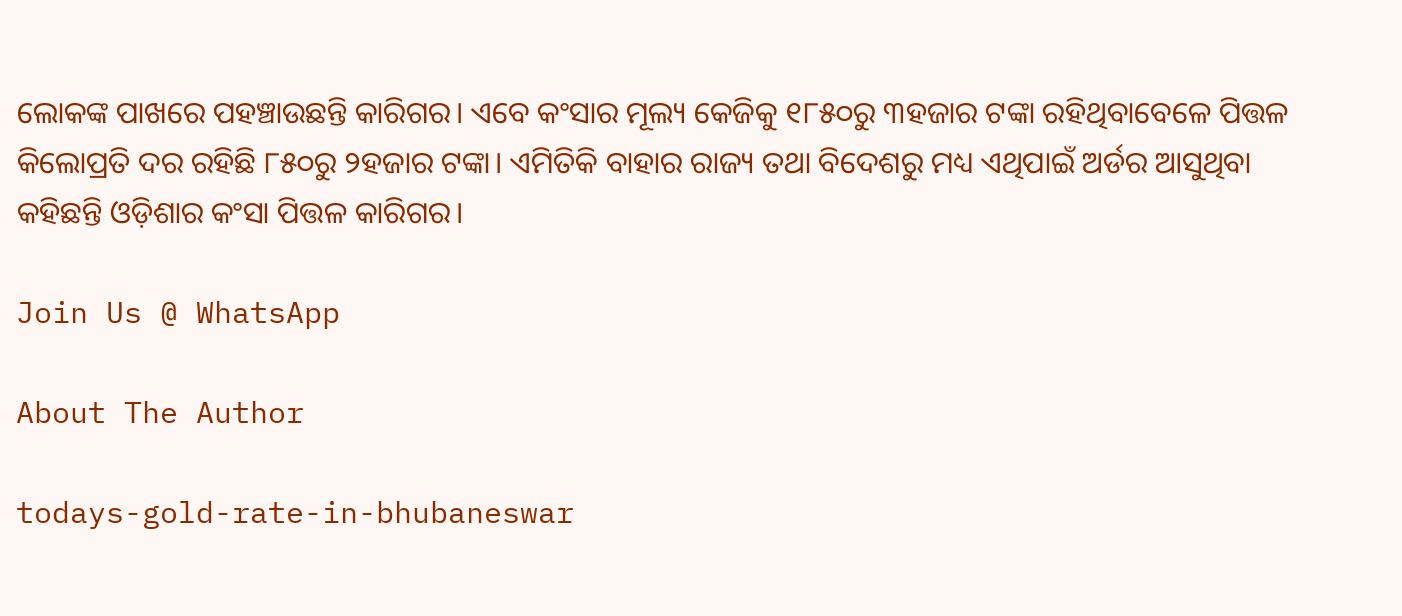ଲୋକଙ୍କ ପାଖରେ ପହଞ୍ଚାଉଛନ୍ତି କାରିଗର। ଏବେ କଂସାର ମୂଲ୍ୟ କେଜିକୁ ୧୮୫୦ରୁ ୩ହଜାର ଟଙ୍କା ରହିଥିବାବେଳେ ପିତ୍ତଳ କିଲୋପ୍ରତି ଦର ରହିଛି ୮୫୦ରୁ ୨ହଜାର ଟଙ୍କା। ଏମିତିକି ବାହାର ରାଜ୍ୟ ତଥା ବିଦେଶରୁ ମଧ୍ୟ ଏଥିପାଇଁ ଅର୍ଡର ଆସୁଥିବା କହିଛନ୍ତି ଓଡ଼ିଶାର କଂସା ପିତ୍ତଳ କାରିଗର।

Join Us @ WhatsApp

About The Author

todays-gold-rate-in-bhubaneswar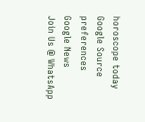horoscope today
Google Source preferences
Google News
Join Us @ WhatsApp